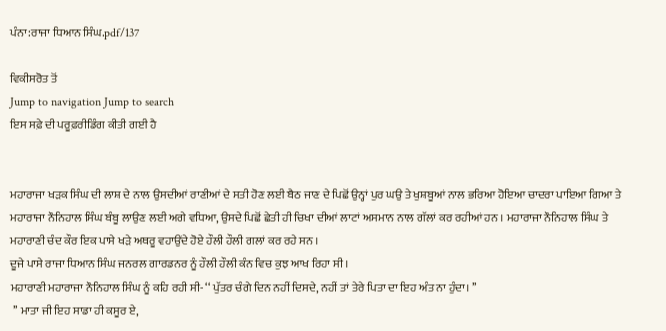ਪੰਨਾ:ਰਾਜਾ ਧਿਆਨ ਸਿੰਘ.pdf/137

ਵਿਕੀਸਰੋਤ ਤੋਂ
Jump to navigation Jump to search
ਇਸ ਸਫ਼ੇ ਦੀ ਪਰੂਫ਼ਰੀਡਿੰਗ ਕੀਤੀ ਗਈ ਹੈ


ਮਹਾਰਾਜਾ ਖੜਕ ਸਿੰਘ ਦੀ ਲਾਸ਼ ਦੇ ਨਾਲ ਉਸਦੀਆਂ ਰਾਣੀਆਂ ਦੇ ਸਤੀ ਹੋਣ ਲਈ ਬੈਠ ਜਾਣ ਦੇ ਪਿਛੋਂ ਉਨ੍ਹਾਂ ਪੁਰ ਘਉ ਤੇ ਖੁਸ਼ਬੂਆਂ ਨਾਲ ਭਰਿਆ ਹੋਇਆ ਚਾਦਰਾ ਪਾਇਆ ਗਿਆ ਤੇ ਮਹਾਰਾਜਾ ਨੌਨਿਹਾਲ ਸਿੰਘ ਬੰਬੂ ਲਾਉਣ ਲਈ ਅਗੇ ਵਧਿਆ, ਉਸਦੇ ਪਿਛੋਂ ਛੇਤੀ ਹੀ ਚਿਖਾ ਦੀਆਂ ਲਾਟਾਂ ਅਸਮਾਨ ਨਾਲ ਗੱਲਾਂ ਕਰ ਰਹੀਆਂ ਹਨ । ਮਹਾਰਾਜਾ ਨੌਨਿਹਾਲ ਸਿੰਘ ਤੇ ਮਹਾਰਾਣੀ ਚੰਦ ਕੌਰ ਇਕ ਪਾਸੇ ਖੜੇ ਅਥਰੂ ਵਹਾਉਂਦੇ ਹੋਏ ਹੌਲੀ ਹੌਲੀ ਗਲਾਂ ਕਰ ਰਹੇ ਸਨ ।
ਦੂਜੇ ਪਾਸੇ ਰਾਜਾ ਧਿਆਨ ਸਿੰਘ ਜਨਰਲ ਗਾਰਡਨਰ ਨੂੰ ਹੌਲੀ ਹੌਲੀ ਕੰਨ ਵਿਚ ਕੁਝ ਆਖ ਰਿਹਾ ਸੀ ।
ਮਹਾਰਾਣੀ ਮਹਾਰਾਜਾ ਨੌਨਿਹਾਲ ਸਿੰਘ ਨੂੰ ਕਹਿ ਰਹੀ ਸੀ- ‘‘ ਪੁੱਤਰ ਚੰਗੇ ਦਿਨ ਨਹੀਂ ਦਿਸਦੇ, ਨਹੀਂ ਤਾਂ ਤੇਰੇ ਪਿਤਾ ਦਾ ਇਹ ਅੰਤ ਨਾ ਹੁੰਦਾ। ’’
 ’’ ਮਾਤਾ ਜੀ ਇਹ ਸਾਡਾ ਹੀ ਕਸੂਰ ਏ,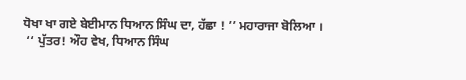ਧੋਖਾ ਖਾ ਗਏ ਬੇਈਮਾਨ ਧਿਆਨ ਸਿੰਘ ਦਾ, ਹੱਛਾ ! ’’ ਮਹਾਰਾਜਾ ਬੋਲਿਆ ।
 ‘‘ ਪੁੱਤਰ! ਔਹ ਵੇਖ, ਧਿਆਨ ਸਿੰਘ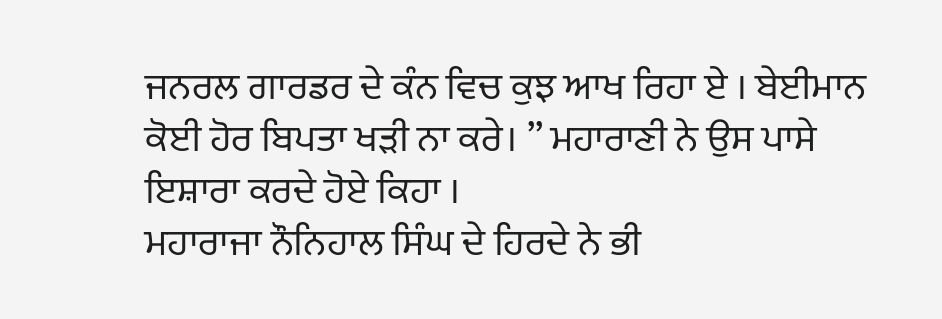ਜਨਰਲ ਗਾਰਡਰ ਦੇ ਕੰਨ ਵਿਚ ਕੁਝ ਆਖ ਰਿਹਾ ਏ । ਬੇਈਮਾਨ ਕੋਈ ਹੋਰ ਬਿਪਤਾ ਖੜੀ ਨਾ ਕਰੇ। ’’ ਮਹਾਰਾਣੀ ਨੇ ਉਸ ਪਾਸੇ ਇਸ਼ਾਰਾ ਕਰਦੇ ਹੋਏ ਕਿਹਾ ।
ਮਹਾਰਾਜਾ ਨੌਨਿਹਾਲ ਸਿੰਘ ਦੇ ਹਿਰਦੇ ਨੇ ਭੀ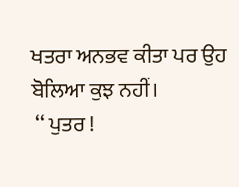ਖਤਰਾ ਅਨਭਵ ਕੀਤਾ ਪਰ ਉਹ ਬੋਲਿਆ ਕੁਝ ਨਹੀਂ।
 ‘‘ ਪੁਤਰ !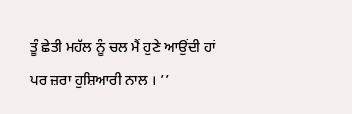ਤੂੰ ਛੇਤੀ ਮਹੱਲ ਨੂੰ ਚਲ ਮੈਂ ਹੁਣੇ ਆਉਂਦੀ ਹਾਂ ਪਰ ਜ਼ਰਾ ਹੁਸ਼ਿਆਰੀ ਨਾਲ । ’’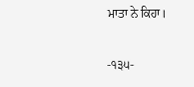ਮਾਤਾ ਨੇ ਕਿਹਾ।

-੧੩੫-